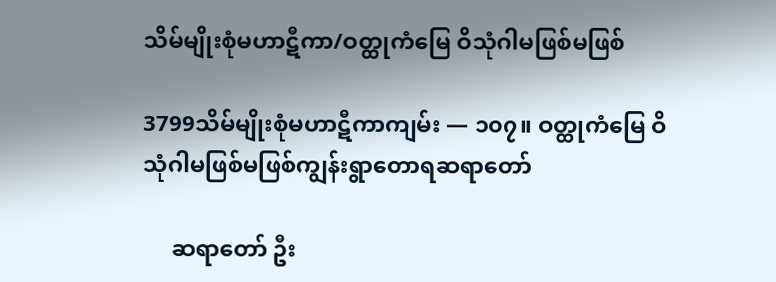သိမ်မျိုးစုံမဟာဋီကာ/ဝတ္ထုကံမြေ ဝိသုံဂါမဖြစ်မဖြစ်

3799သိမ်မျိုးစုံမဟာဋီကာကျမ်း — ၁၀၇။ ဝတ္ထုကံမြေ ဝိသုံဂါမဖြစ်မဖြစ်ကျွန်းရွာတောရဆရာတော်

     ဆရာတော် ဦး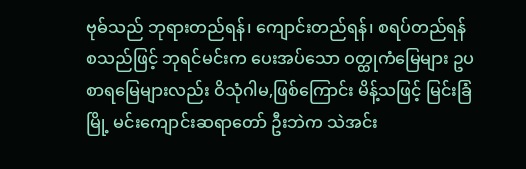ဗုဓ်သည် ဘုရားတည်ရန်၊ ကျောင်းတည်ရန်၊ စရပ်တည်ရန် စသည်ဖြင့် ဘုရင်မင်းက ပေးအပ်သော ဝတ္ထုကံမြေများ ဥပစာရမြေများလည်း ဝိသုံဂါမ,ဖြစ်ကြောင်း မိန့်သဖြင့် မြင်းခြံမြို့ မင်းကျောင်းဆရာတော် ဦးဘဲက သဲအင်း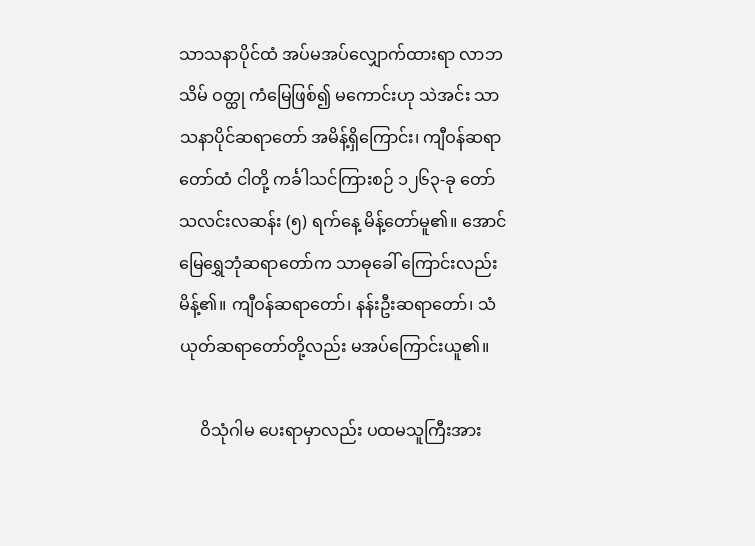သာသနာပိုင်ထံ အပ်မအပ်လျှောက်ထားရာ လာဘသိမ် ဝတ္ထု ကံမြေဖြစ်၍ မကောင်းဟု သဲအင်း သာသနာပိုင်ဆရာတော် အမိန့်ရှိကြောင်း၊ ကျီဝန်ဆရာတော်ထံ ငါတို့ ကင်္ခါသင်ကြားစဉ် ၁၂၆၃-ခု တော်သလင်းလဆန်း (၅) ရက်နေ့ မိန့်တော်မူ၏။ အောင်မြေရွှေဘုံဆရာတော်က သာဓုခေါ် ကြောင်းလည်း မိန့်၏။ ကျီဝန်ဆရာတော်၊ နန်းဦးဆရာတော်၊ သံယုတ်ဆရာတော်တို့လည်း မအပ်ကြောင်းယူ၏။

     ဝိသုံဂါမ ပေးရာမှာလည်း ပထမသူကြီးအား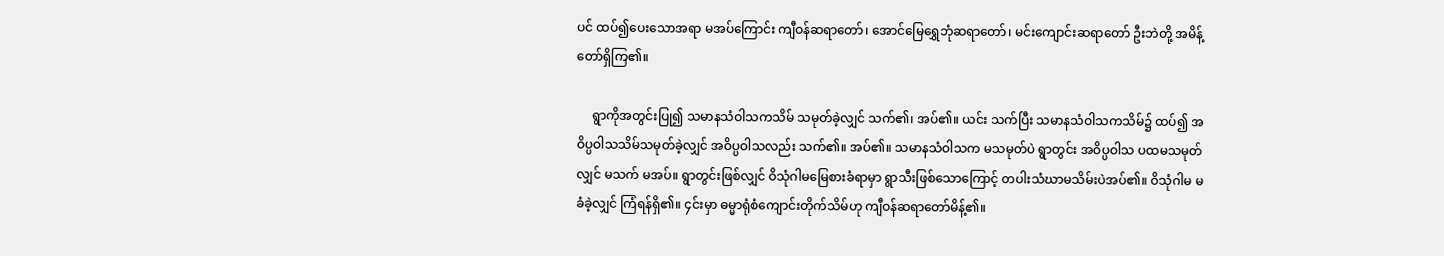ပင် ထပ်၍ပေးသောအရာ မအပ်ကြောင်း ကျီဝန်ဆရာတော်၊ အောင်မြေရွှေဘုံဆရာတော်၊ မင်းကျောင်းဆရာတော် ဦးဘဲတို့ အမိန့်တော်ရှိကြ၏။

     ရွာကိုအတွင်းပြု၍ သမာနသံဝါသကသိမ် သမုတ်ခဲ့လျှင် သက်၏၊ အပ်၏။ ယင်း သက်ပြီး သမာနသံဝါသကသိမ်၌ ထပ်၍ အဝိပ္ပဝါသသိမ်သမုတ်ခဲ့လျှင် အဝိပ္ပဝါသလည်း သက်၏။ အပ်၏။ သမာနသံဝါသက မသမုတ်ပဲ ရွာတွင်း အဝိပ္ပဝါသ ပထမသမုတ်လျှင် မသက် မအပ်။ ရွာတွင်းဖြစ်လျှင် ဝိသုံဂါမမြေစားခံရာမှာ ရွာသီးဖြစ်သောကြောင့် တပါးသံဃာမသိမ်းပဲအပ်၏။ ဝိသုံဂါမ မခံခဲ့လျှင် ကြံရန်ရှိ၏။ ၄င်းမှာ ဓမ္မာရုံစံကျောင်းတိုက်သိမ်ဟု ကျီဝန်ဆရာတော်မိန့်၏။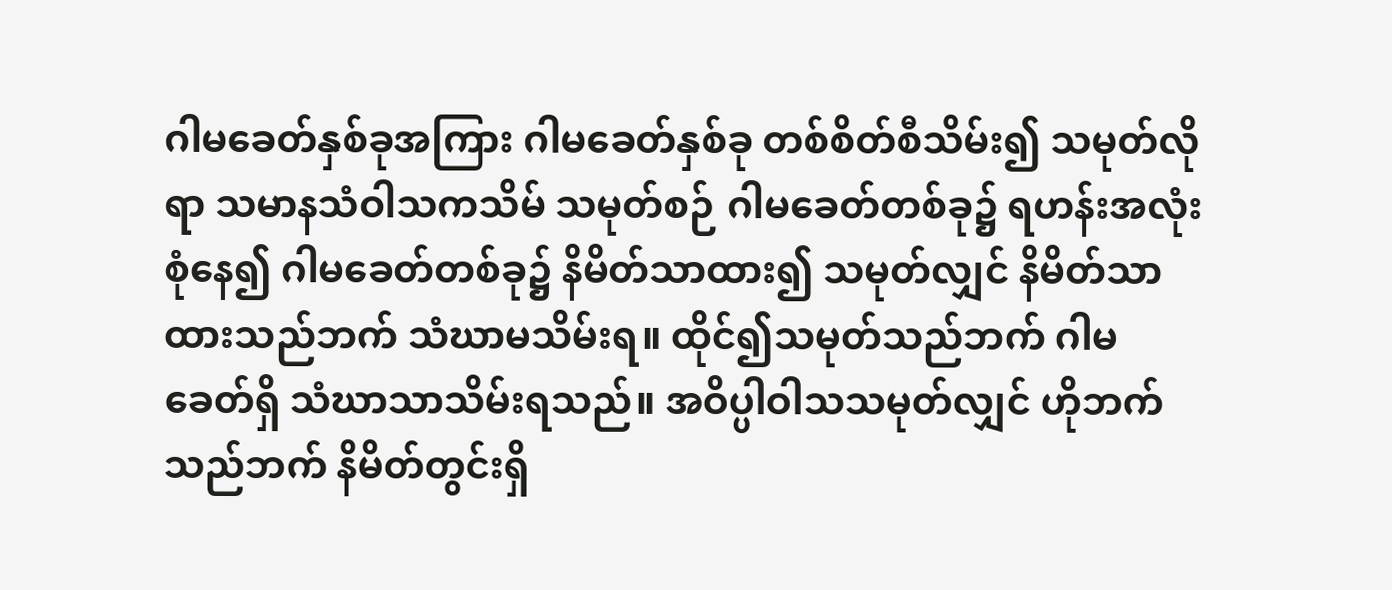ဂါမခေတ်နှစ်ခုအကြား ဂါမခေတ်နှစ်ခု တစ်စိတ်စီသိမ်း၍ သမုတ်လိုရာ သမာနသံဝါသကသိမ် သမုတ်စဉ် ဂါမခေတ်တစ်ခု၌ ရဟန်းအလုံးစုံနေ၍ ဂါမခေတ်တစ်ခု၌ နိမိတ်သာထား၍ သမုတ်လျှင် နိမိတ်သာထားသည်ဘက် သံဃာမသိမ်းရ။ ထိုင်၍သမုတ်သည်ဘက် ဂါမခေတ်ရှိ သံဃာသာသိမ်းရသည်။ အဝိပ္ပါဝါသသမုတ်လျှင် ဟိုဘက်သည်ဘက် နိမိတ်တွင်းရှိ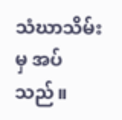သံဃာသိမ်းမှ အပ်သည်။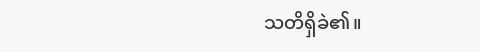သတိရှိခဲ၏။